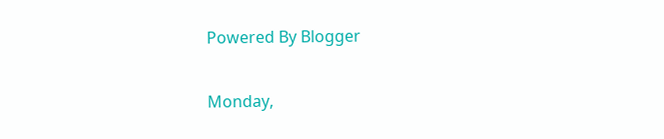Powered By Blogger

Monday,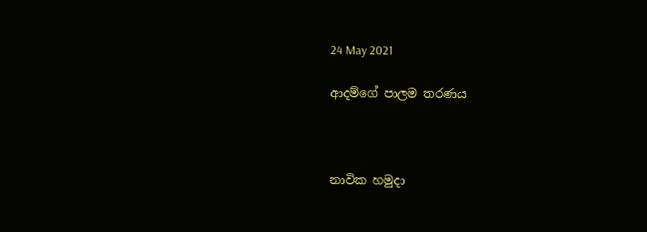24 May 2021

ආදම්ගේ පාලම තරණය



නාවික හමුදා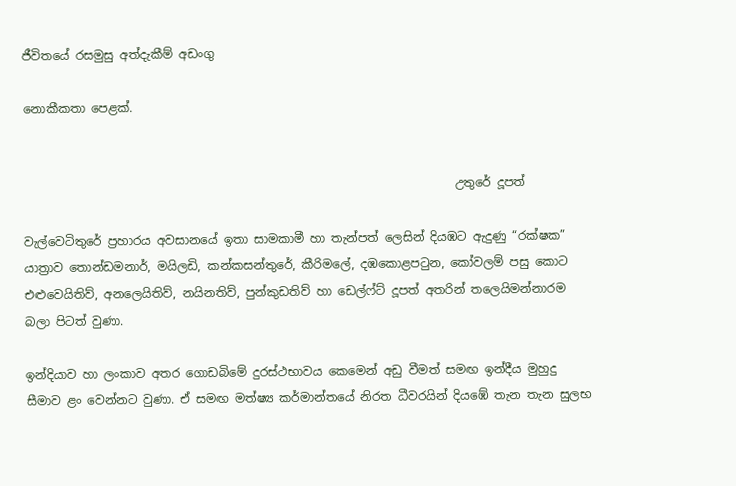ජීවිතයේ රසමුසු අත්දැකීම් අඩංගු

නොකීකතා පෙළක්.


                                                                        උතුරේ දූපත්

වැල්වෙටිතුරේ ප්‍රහාරය අවසානයේ ඉතා සාමකාමී හා තැන්පත් ලෙසින් දියඹට ඇදුණු “රක්ෂක” යාත්‍රාව තොන්ඩමනාර්, මයිලඩි, කන්කසන්තුරේ, කීරිමලේ, දඹකොළපටුන, කෝවලම් පසු කොට එළුවෙයිතිව්, අනලෙයිතිව්, නයිනතිව්, පුන්කුඩතිව් හා ඩෙල්ෆ්ට් දූපත් අතරින් තලෙයිමන්නාරම බලා පිටත් වුණා.

ඉන්දියාව හා ලංකාව අතර ගොඩබිමේ දුරස්ථභාවය කෙමෙන් අඩු වීමත් සමඟ ඉන්දීය මුහුදු සීමාව ළං වෙන්නට වුණා. ඒ සමඟ මත්ෂ්‍ය කර්මාන්තයේ නිරත ධීවරයින් දියඹේ තැන තැන සුලභ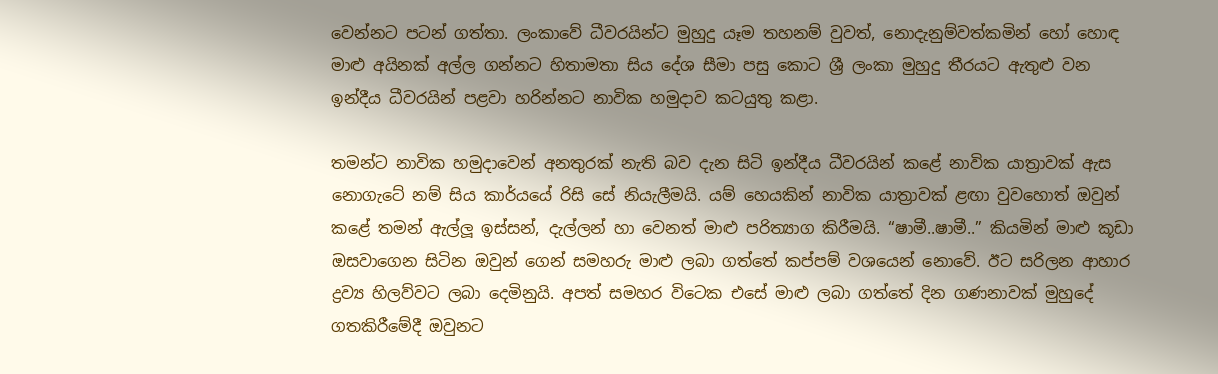වෙන්නට පටන් ගත්තා. ලංකාවේ ධීවරයින්ට මුහුදු යෑම තහනම් වුවත්, නොදැනුම්වත්කමින් හෝ හොඳ මාළු අයිනක් අල්ල ගන්නට හිතාමතා සිය දේශ සීමා පසු කොට ශ්‍රී ලංකා මුහුදු තීරයට ඇතුළු වන ඉන්දීය ධීවරයින් පළවා හරින්නට නාවික හමුදාව කටයුතු කළා.

තමන්ට නාවික හමුදාවෙන් අනතුරක් නැති බව දැන සිටි ඉන්දීය ධීවරයින් කළේ නාවික යාත්‍රාවක් ඇස නොගැටේ නම් සිය කාර්යයේ රිසි සේ නියැලීමයි. යම් හෙයකින් නාවික යාත්‍රාවක් ළඟා වුවහොත් ඔවුන් කළේ තමන් ඇල්ලූ ඉස්සන්, දැල්ලන් හා වෙනත් මාළු පරිත්‍යාග කිරීමයි. “ෂාමී..ෂාමී..” කියමින් මාළු කූඩා ඔසවාගෙන සිටින ඔවුන් ගෙන් සමහරු මාළු ලබා ගත්තේ කප්පම් වශයෙන් නොවේ. ඊට සරිලන ආහාර ද්‍රව්‍ය හිලව්වට ලබා දෙමිනුයි. අපත් සමහර විටෙක එසේ මාළු ලබා ගත්තේ දින ගණනාවක් මුහුදේ ගතකිරීමේදී ඔවුනට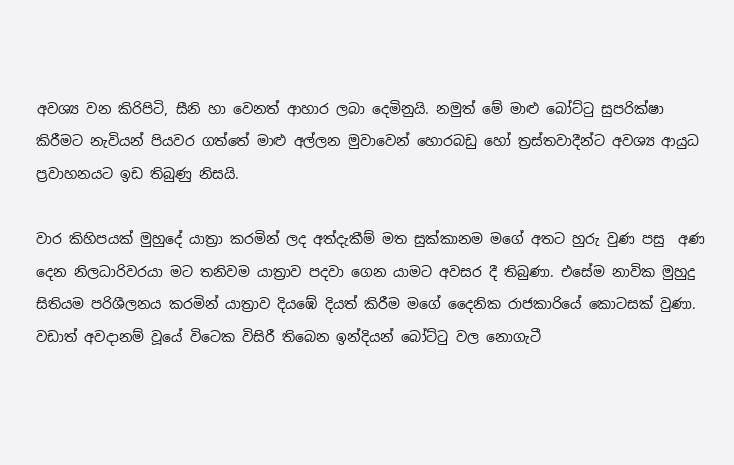අවශ්‍ය වන කිරිපිටි, සීනි හා වෙනත් ආහාර ලබා දෙමිනුයි. නමුත් මේ මාළු බෝට්ටු සුපරික්ෂා කිරීමට නැවියන් පියවර ගත්තේ මාළු අල්ලන මුවාවෙන් හොරබඩු හෝ ත්‍රස්තවාදීන්ට අවශ්‍ය ආයුධ ප්‍රවාහනයට ඉඩ තිබුණු නිසයි.

වාර කිහිපයක් මුහුදේ යාත්‍රා කරමින් ලද අත්දැකීම් මත සුක්කානම මගේ අතට හුරු වුණ පසු  අණ දෙන නිලධාරිවරයා මට තනිවම යාත්‍රාව පදවා ගෙන යාමට අවසර දී තිබුණා. එසේම නාවික මුහුදු සිතියම පරිශීලනය කරමින් යාත්‍රාව දියඹේ දියත් කිරීම මගේ දෛනික රාජකාරියේ කොටසක් වුණා. වඩාත් අවදානම් වූයේ විටෙක විසිරී තිබෙන ඉන්දියන් බෝට්ටු වල නොගැටී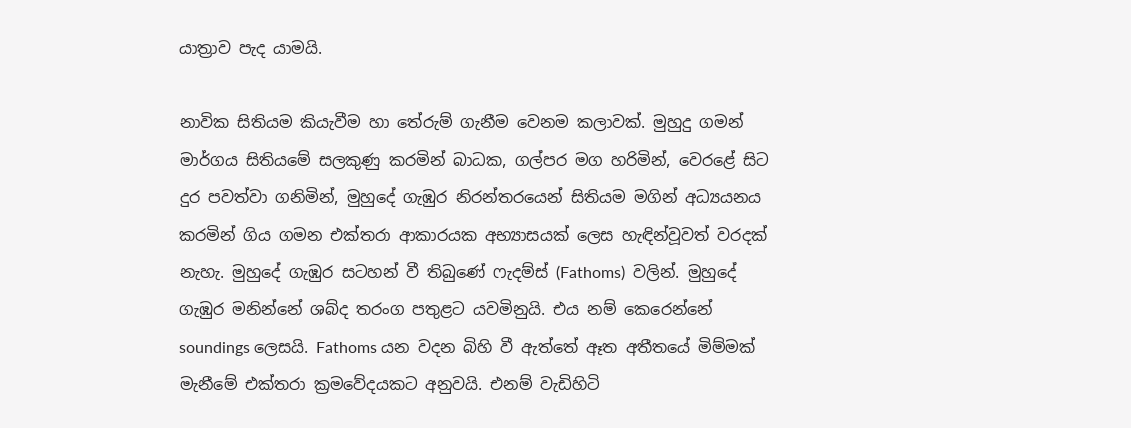යාත්‍රාව පැද යාමයි.

නාවික සිතියම කියැවීම හා තේරුම් ගැනීම වෙනම කලාවක්. මුහුදු ගමන් මාර්ගය සිතියමේ සලකුණු කරමින් බාධක, ගල්පර මග හරිමින්, වෙරළේ සිට දුර පවත්වා ගනිමින්, මුහුදේ ගැඹුර නිරන්තරයෙන් සිතියම මගින් අධ්‍යයනය කරමින් ගිය ගමන එක්තරා ආකාරයක අභ්‍යාසයක් ලෙස හැඳින්වූවත් වරදක් නැහැ. මුහුදේ ගැඹුර සටහන් වී තිබුණේ ෆැදම්ස් (Fathoms)  වලින්. මුහුදේ ගැඹුර මනින්නේ ශබ්ද තරංග පතුළට යවමිනුයි. එය නම් කෙරෙන්නේ soundings ලෙසයි. Fathoms යන වදන බිහි වී ඇත්තේ ඈත අතීතයේ මිම්මක් මැනීමේ එක්තරා ක්‍රමවේදයකට අනුවයි. එනම් වැඩිහිටි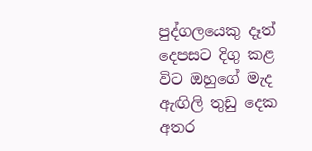පුද්ගලයෙකු දෑත් දෙපසට දිගු කළ විට ඔහුගේ මැද ඇඟිලි තුඩු දෙක අතර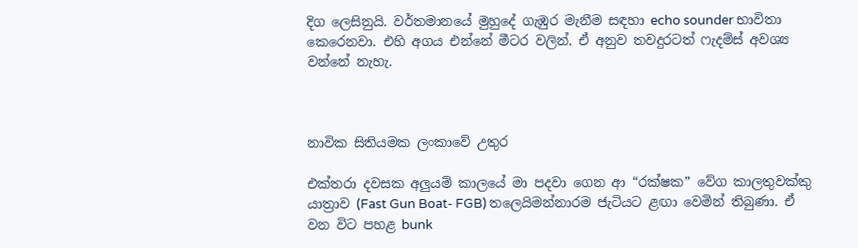දිග ලෙසිනුයි. වර්තමානයේ මුහුදේ ගැඹුර මැනීම සඳහා echo sounder භාවිතා කෙරෙනවා. එහි අගය එන්නේ මීටර වලින්. ඒ අනුව තවදුරටත් ෆැදම්ස් අවශ්‍ය වන්නේ නැහැ.



නාවික සිතියමක ලංකාවේ උතුර

එක්තරා දවසක අලුයම් කාලයේ මා පදවා ගෙන ආ “රක්ෂක” වේග කාලතුවක්කු යාත්‍රාව (Fast Gun Boat- FGB) තලෙයිමන්නාරම ජැටියට ළඟා වෙමින් තිබුණා. ඒ වන විට පහළ bunk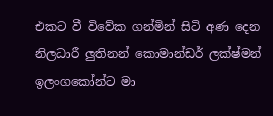එකට වී විවේක ගන්මින් සිටි අණ දෙන නිලධාරී ලුතිනන් කොමාන්ඩර් ලක්ෂ්මන් ඉලංගකෝන්ට මා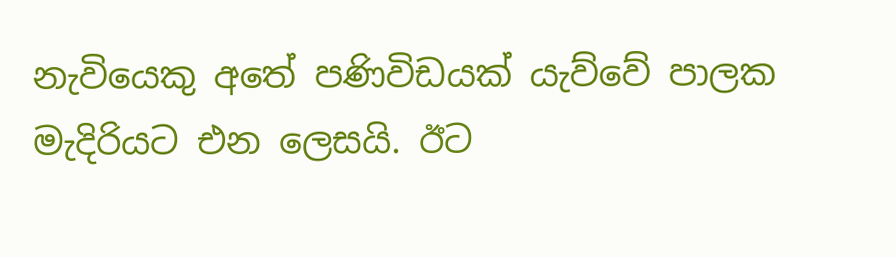නැවියෙකු අතේ පණිවිඩයක් යැව්වේ පාලක මැදිරියට එන ලෙසයි. ඊට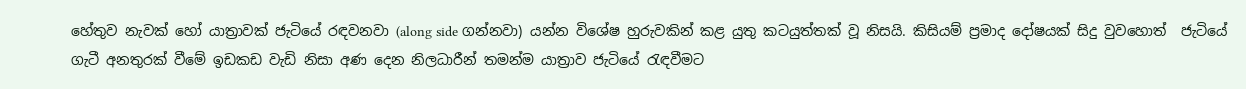හේතුව නැවක් හෝ යාත්‍රාවක් ජැටියේ රඳවනවා (along side ගන්නවා) යන්න විශේෂ හුරුවකින් කළ යුතු කටයුත්තක් වූ නිසයි. කිසියම් ප්‍රමාද දෝෂයක් සිදු වුවහොත්  ජැටියේ ගැටී අනතුරක් වීමේ ඉඩකඩ වැඩි නිසා අණ දෙන නිලධාරීන් තමන්ම යාත්‍රාව ජැටියේ රැඳවීමට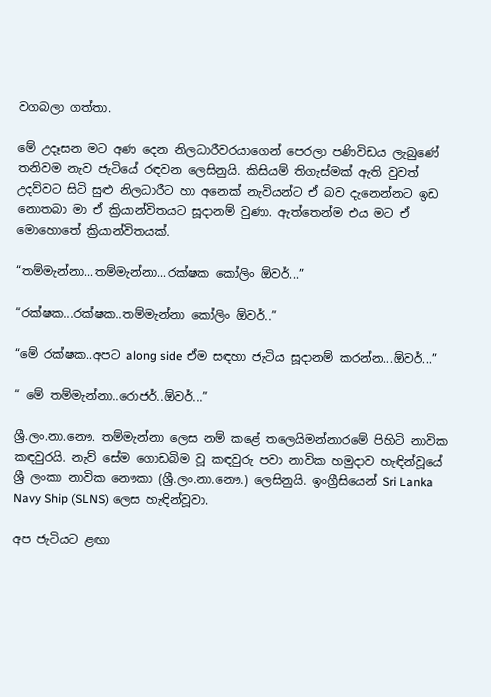වගබලා ගත්තා.

මේ උදෑසන මට අණ දෙන නිලධාරීවරයාගෙන් පෙරලා පණිවිඩය ලැබුණේ තනිවම නැව ජැටියේ රඳවන ලෙසිනුයි. කිසියම් තිගැස්මක් ඇති වුවත් උදව්වට සිටි සුළු නිලධාරීට හා අනෙක් නැවියන්ට ඒ බව දැනෙන්නට ඉඩ නොතබා මා ඒ ක්‍රියාන්විතයට සූදානම් වුණා. ඇත්තෙන්ම එය මට ඒ මොහොතේ ක්‍රියාන්විතයක්.

“තම්මැන්නා...තම්මැන්නා...රක්ෂක කෝලිං ඕවර්...”

“රක්ෂක...රක්ෂක..තම්මැන්නා කෝලිං ඕවර්..”

“මේ රක්ෂක..අපට along side ඒම සඳහා ජැටිය සූදානම් කරන්න...ඕවර්...”

“ මේ තම්මැන්නා..රොජර්..ඕවර්...”

ශ්‍රී.ලං.නා.නෞ. තම්මැන්නා ලෙස නම් කළේ තලෙයිමන්නාරමේ පිහිටි නාවික කඳවුරයි. නැව් සේම ගොඩබිම වූ කඳවුරු පවා නාවික හමුදාව හැඳින්වූයේ ශ්‍රී ලංකා නාවික නෞකා (ශ්‍රී.ලං.නා.නෞ.) ලෙසිනුයි. ඉංග්‍රීසියෙන් Sri Lanka Navy Ship (SLNS) ලෙස හැඳින්වූවා.

අප ජැටියට ළඟා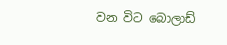වන විට බොලාඩ්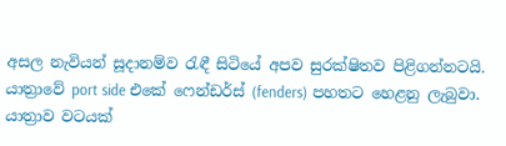අසල නැවියන් සූදානම්ව රැඳී සිටියේ අපව සුරක්ෂිතව පිළිගන්නටයි. යාත්‍රාවේ port side එකේ ෆෙන්ඩර්ස් (fenders) පහතට හෙළනු ලැබුවා. යාත්‍රාව වටයක්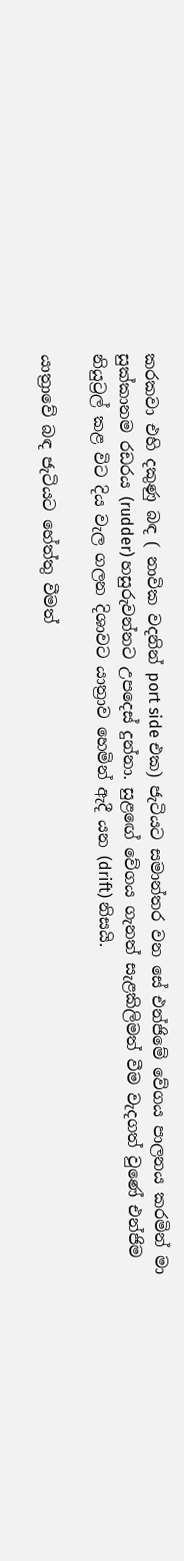කරකවා එහි දකුණු බඳ ( නාවික වදනින් port side එක) ජැටියට සමාන්තර වන සේ එන්ජිමේ වේගය පාලනය කරමින් මා සුක්කානම රඩරය (rudder) හසුරුවන්නට උපදෙස් දුන්නා. සුළඟේ වේගය ගැනත් සැළකිලිමත් වීම වැදගත් වුණේ එන්ජිම නියුට්‍රල් කළ විට දිය වැල ගලන දිශාවට යාත්‍රාව හෙමින් ඇදී යන (drift) නිසයි.

යාත්‍රාවේ බඳ ජැටියට හේත්තු වීමත්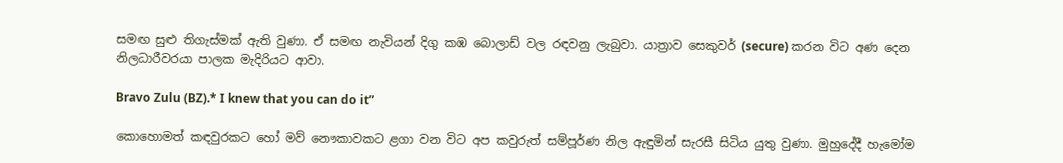සමඟ සුළු තිගැස්මක් ඇති වුණා. ඒ සමඟ නැවියන් දිගු කඹ බොලාඩ් වල රඳවනු ලැබුවා. යාත්‍රාව සෙකුවර් (secure) කරන විට අණ දෙන නිලධාරීවරයා පාලක මැදිරියට ආවා.

Bravo Zulu (BZ).* I knew that you can do it”

කොහොමත් කඳවුරකට හෝ මව් නෞකාවකට ළගා වන විට අප කවුරුත් සම්පූර්ණ නිල ඇඳුමින් සැරසී සිටිය යුතු වුණා. මුහුදේදී හැමෝම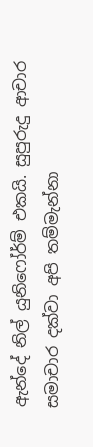ඇන්දේ නිල් යුනිෆෝර්ම් එකයි. සුපුරුදු ආචාර සමාචාර දක්වා අපි තම්මැන්නා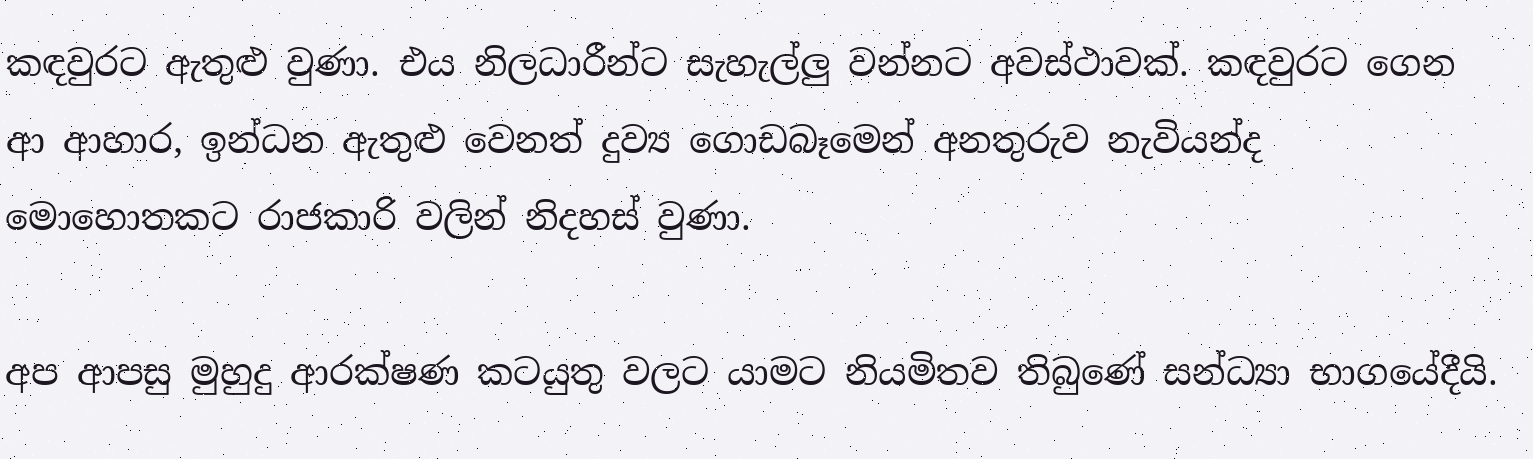කඳවුරට ඇතුළු වුණා. එය නිලධාරීන්ට සැහැල්ලු වන්නට අවස්ථාවක්. කඳවුරට ගෙන ආ ආහාර, ඉන්ධන ඇතුළු වෙනත් දුව්‍ය ගොඩබෑමෙන් අනතුරුව නැවියන්ද මොහොතකට රාජකාරි වලින් නිදහස් වුණා.

අප ආපසු මුහුදු ආරක්ෂණ කටයුතු වලට යාමට නියමිතව තිබුණේ සන්ධ්‍යා භාගයේදීයි.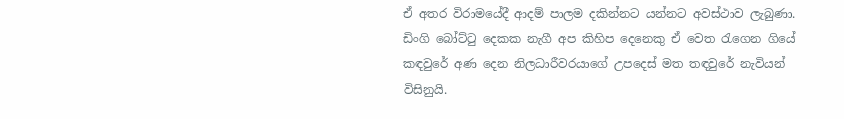ඒ අතර විරාමයේදී ආදම් පාලම දකින්නට යන්නට අවස්ථාව ලැබුණා. ඩිංගි බෝට්ටු දෙකක නැගී අප කිහිප දෙනෙකු ඒ වෙත රැගෙන ගියේ කඳවුරේ අණ දෙන නිලධාරීවරයාගේ උපදෙස් මත තඳවුරේ නැවියන් විසිනුයි.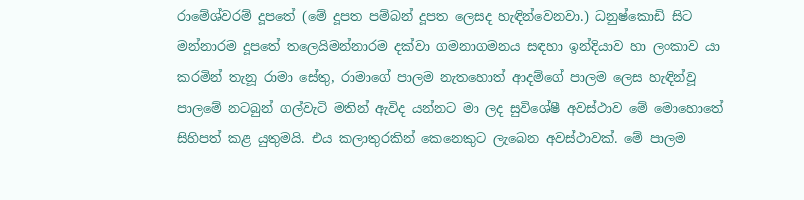රාමේශ්වරම් දූපතේ (මේ දූපත පම්බන් දූපත ලෙසද හැඳින්වෙනවා.) ධනුෂ්කොඩි සිට මන්නාරම දූපතේ තලෙයිමන්නාරම දක්වා ගමනාගමනය සඳහා ඉන්දියාව හා ලංකාව යා කරමින් තැනූ රාමා සේතු, රාමාගේ පාලම නැතහොත් ආදම්ගේ පාලම ලෙස හැඳින්වූ පාලමේ නටබුන් ගල්වැටි මතින් ඇවිද යන්නට මා ලද සුවිශේෂී අවස්ථාව මේ මොහොතේ සිහිපත් කළ යුතුමයි. එය කලාතුරකින් කෙනෙකුට ලැබෙන අවස්ථාවක්. මේ පාලම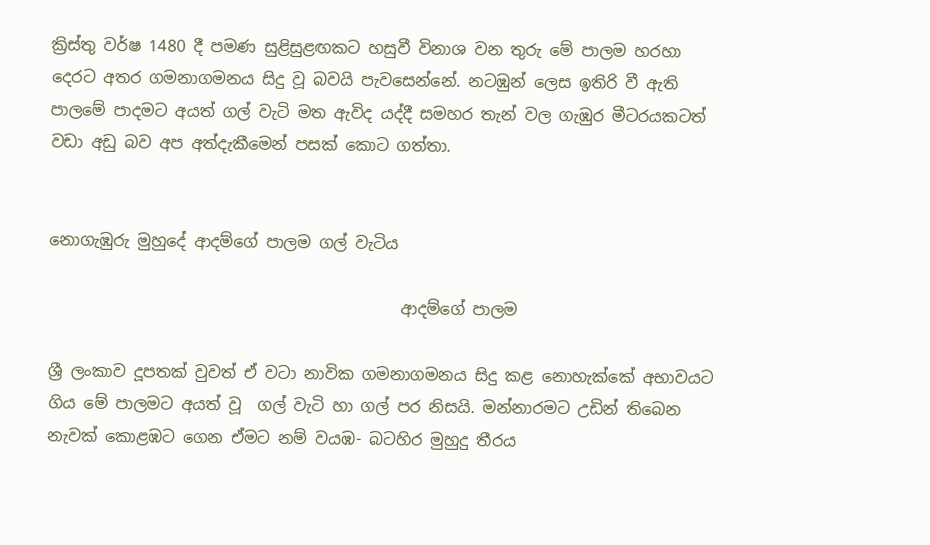ක්‍රිස්තු වර්ෂ 1480 දී පමණ සුළිසුළඟකට හසුවී විනාශ වන තුරු මේ පාලම හරහා දෙරට අතර ගමනාගමනය සිදු වූ බවයි පැවසෙන්නේ. නටඹුන් ලෙස ඉතිරි වී ඇති පාලමේ පාදමට අයත් ගල් වැටි මත ඇවිද යද්දී සමහර තැන් වල ගැඹුර මීටරයකටත් වඩා අඩු බව අප අත්දැකීමෙන් පසක් කොට ගත්තා.


නොගැඹුරු මුහුදේ ආදම්ගේ පාලම ගල් වැටිය

                                            ආදම්ගේ පාලම

ශ්‍රී ලංකාව දූපතක් වුවත් ඒ වටා නාවික ගමනාගමනය සිදු කළ නොහැක්කේ අභාවයට ගිය මේ පාලමට අයත් වූ  ගල් වැටි හා ගල් පර නිසයි. මන්නාරමට උඩින් තිබෙන නැවක් කොළඹට ගෙන ඒමට නම් වයඹ- බටහිර මුහුදු තීරය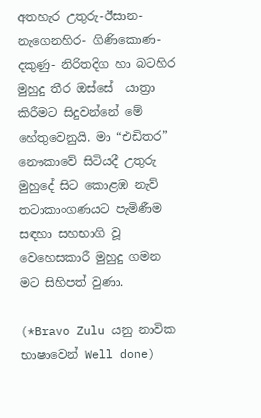අතහැර උතුරු-ඊසාන-නැගෙනහිර- ගිණිකොණ-දකුණු- නිරිතදිග හා බටහිර මුහුදු තීර ඔස්සේ  යාත්‍රා කිරීමට සිදුවන්නේ මේ හේතුවෙනුයි. මා “එඩිතර” නෞකාවේ සිටියදී උතුරු මුහුදේ සිට කොළඹ නැව් තටාකාංගණයට පැමිණීම සඳහා සහභාගි වූ වෙහෙසකාරී මුහුදු ගමන මට සිහිපත් වුණා.

(*Bravo Zulu යනු නාවික භාෂාවෙන් Well done)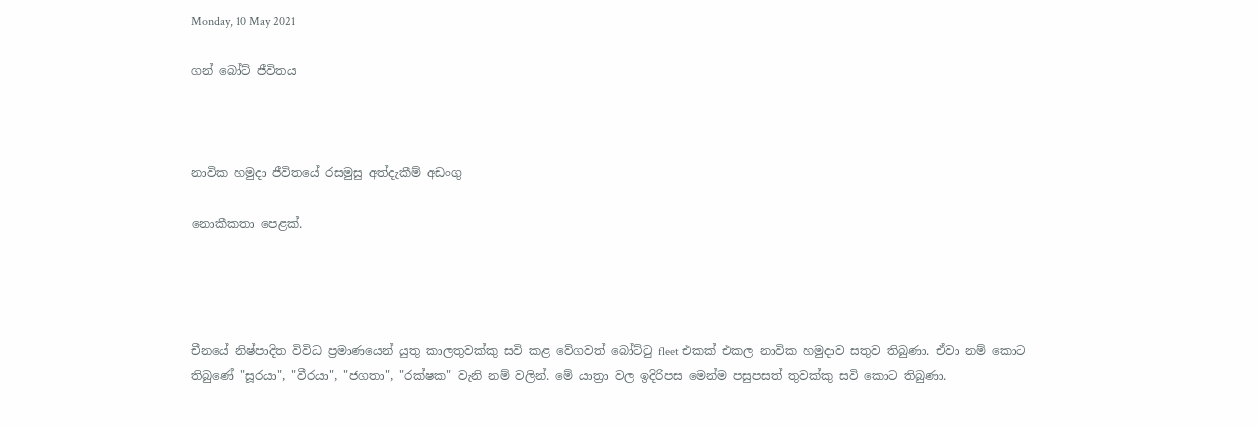Monday, 10 May 2021

ගන් බෝට් ජීවිතය



නාවික හමුදා ජීවිතයේ රසමුසු අත්දැකීම් අඩංගු

නොකීකතා පෙළක්.




චීනයේ නිෂ්පාදිත විවිධ ප්‍රමාණයෙන් යුතු කාලතුවක්කු සවි කළ වේගවත් බෝට්ටු fleet එකක් එකල නාවික හමුදාව සතුව තිබුණා. ඒවා නම් කොට තිබුණේ "සූරයා", "වීරයා", "ජගතා", "රක්ෂක" වැනි නම් වලින්. මේ යාත්‍රා වල ඉදිරිපස මෙන්ම පසුපසත් තුවක්කු සවි කොට තිබුණා.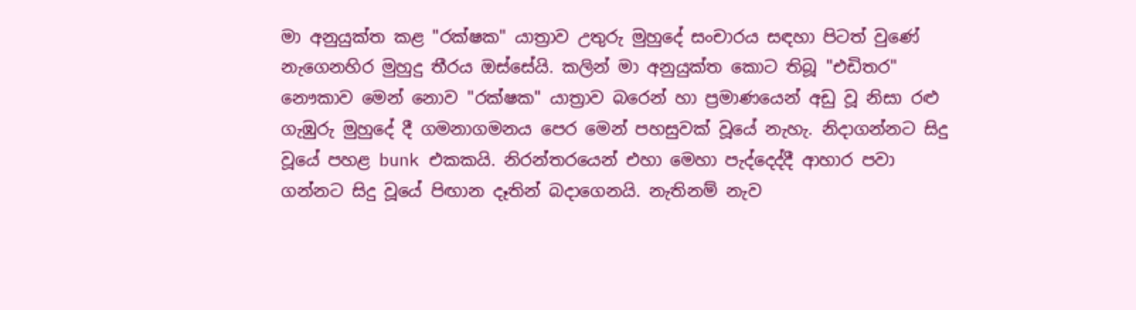මා අනුයුක්ත කළ "රක්ෂක" යාත්‍රාව උතුරු මුහුදේ සංචාරය සඳහා පිටත් වුණේ නැගෙනහිර මුහුදු තීරය ඔස්සේයි. කලින් මා අනුයුක්ත කොට තිබූ "එඩිතර" නෞකාව මෙන් නොව "රක්ෂක" යාත්‍රාව බරෙන් හා ප්‍රමාණයෙන් අඩු වූ නිසා රළු ගැඹුරු මුහුදේ දී ගමනාගමනය පෙර මෙන් පහසුවක් වූයේ නැහැ. නිදාගන්නට සිදු වූයේ පහළ bunk එකකයි. නිරන්තරයෙන් එහා මෙහා පැද්දෙද්දී ආහාර පවා ගන්නට සිදු වූයේ පිඟාන දෑතින් බදාගෙනයි. නැතිනම් නැව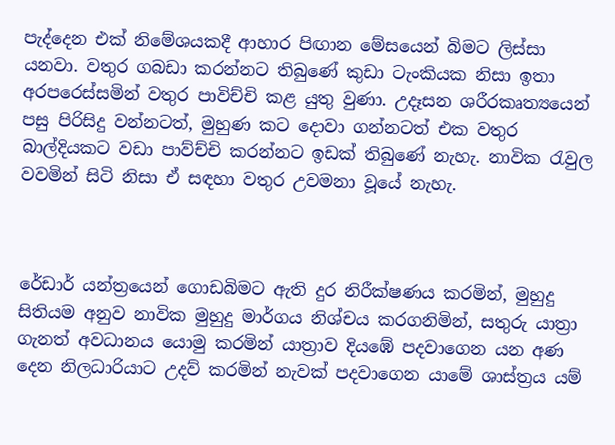පැද්දෙන එක් නිමේශයකදී ආහාර පිඟාන මේසයෙන් බිමට ලිස්සා යනවා. වතුර ගබඩා කරන්නට තිබුණේ කුඩා ටැංකියක නිසා ඉතා අරපරෙස්සමින් වතුර පාවිච්චි කළ යුතු වුණා. උදෑසන ශරීරකෘත්‍යයෙන් පසු පිරිසිදු වන්නටත්, මුහුණ කට දොවා ගන්නටත් එක වතුර බාල්දියකට වඩා පාව්ච්චි කරන්නට ඉඩක් තිබුණේ නැහැ. නාවික රැවුල වවමින් සිටි නිසා ඒ සඳහා වතුර උවමනා වූයේ නැහැ.



රේඩාර් යන්ත්‍රයෙන් ගොඩබිමට ඇති දුර නිරීක්ෂණය කරමින්, මුහුදු සිතියම අනුව නාවික මුහුදු මාර්ගය නිශ්චය කරගනිමින්, සතුරු යාත්‍රා ගැනත් අවධානය යොමු කරමින් යාත්‍රාව දියඹේ පදවාගෙන යන අණ දෙන නිලධාරියාට උදව් කරමින් නැවක් පදවාගෙන යාමේ ශාස්ත්‍රය යම්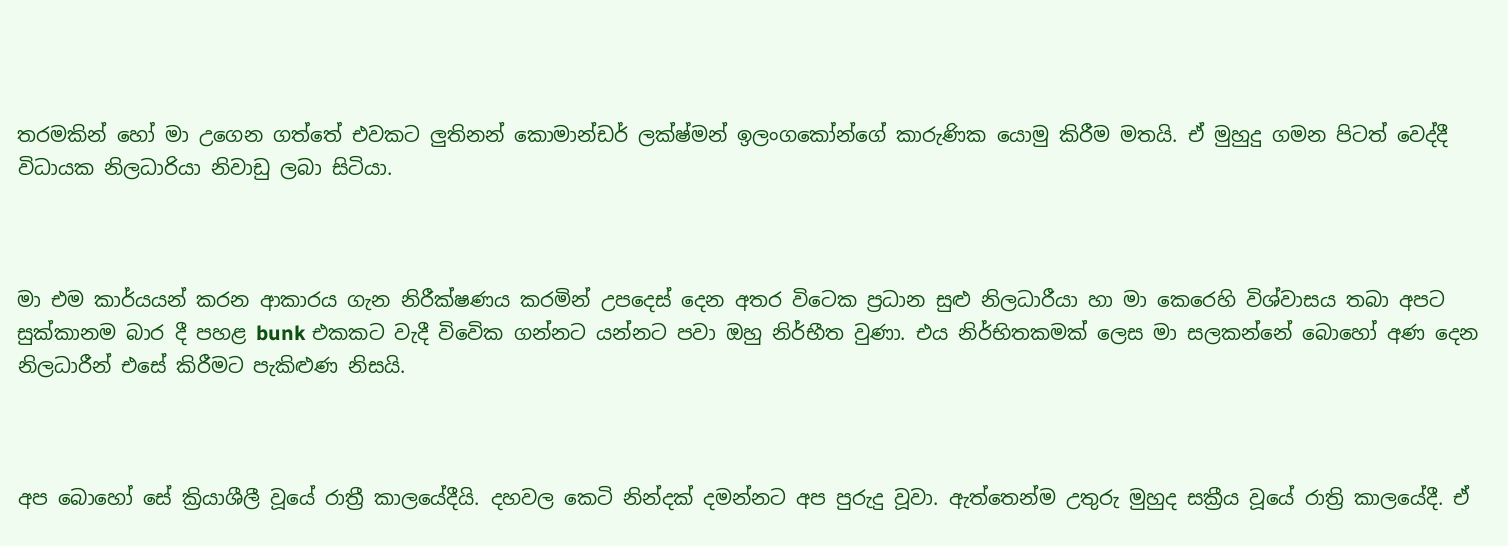තරමකින් හෝ මා උගෙන ගත්තේ එවකට ලුතිනන් කොමාන්ඩර් ලක්ෂ්මන් ඉලංගකෝන්ගේ කාරුණික යොමු කිරීම මතයි. ඒ මුහුදු ගමන පිටත් වෙද්දී විධායක නිලධාරියා නිවාඩු ලබා සිටියා.



මා එම කාර්යයන් කරන ආකාරය ගැන නිරීක්ෂණය කරමින් උපදෙස් දෙන අතර විටෙක ප්‍රධාන සුළු නිලධාරීයා හා මා කෙරෙහි විශ්වාසය තබා අපට සුක්කානම බාර දී පහළ bunk එකකට වැදී විවෙික ගන්නට යන්නට පවා ඔහු නිර්භීත වුණා. එය නිර්භිතකමක් ලෙස මා සලකන්නේ බොහෝ අණ දෙන නිලධාරීන් එසේ කිරීමට පැකිළුණ නිසයි.



අප බොහෝ සේ ක්‍රියාශීලී වූයේ රාත්‍රී කාලයේදීයි. දහවල කෙටි නින්දක් දමන්නට අප පුරුදු වූවා. ඇත්තෙන්ම උතුරු මුහුද සක්‍රීය වූයේ රාත්‍රි කාලයේදී. ඒ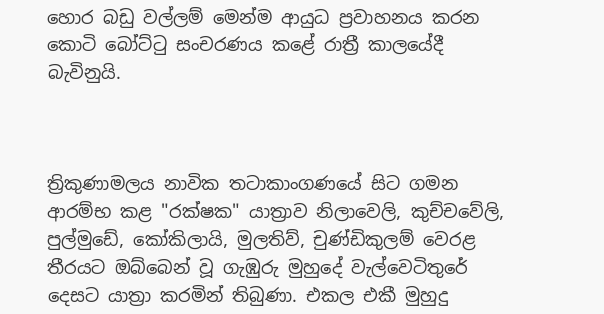හොර බඩු වල්ලම් මෙන්ම ආයුධ ප්‍රවාහනය කරන කොටි බෝට්ටු සංචරණය කළේ රාත්‍රී කාලයේදී බැවිනුයි.



ත්‍රිකුණාමලය නාවික තටාකාංගණයේ සිට ගමන ආරම්භ කළ "රක්ෂක" යාත්‍රාව නිලාවෙලි, කුච්චවේලි, පුල්මුඩේ, කෝකිලායි, මුලතිව්, චුණ්ඩිකුලම් වෙරළ තීරයට ඔබ්බෙන් වූ ගැඹුරු මුහුදේ වැල්වෙටිතුරේ දෙසට යාත්‍රා කරමින් තිබුණා. එකල එකී මුහුදු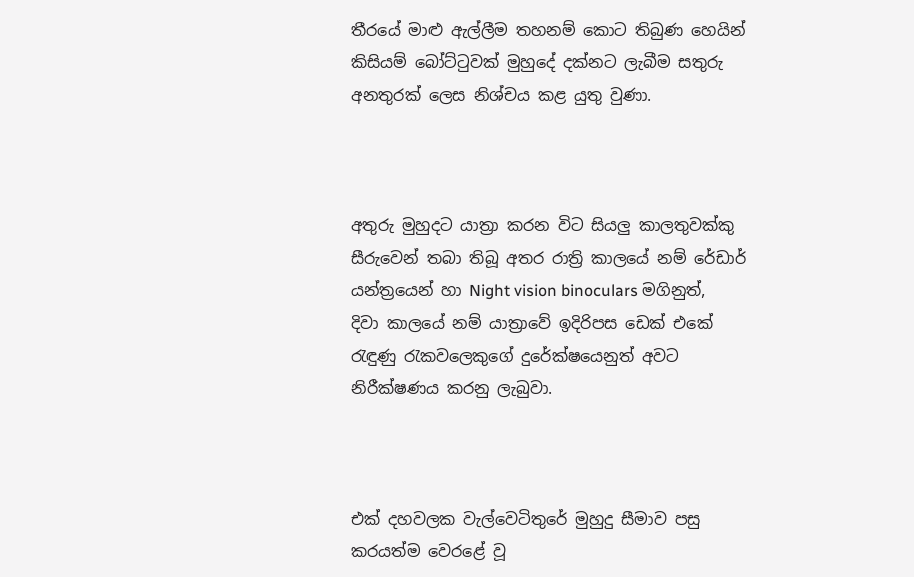තීරයේ මාළු ඇල්ලීම තහනම් කොට තිබුණ හෙයින් කිසියම් බෝට්ටුවක් මුහුදේ දක්නට ලැබීම සතුරු අනතුරක් ලෙස නිශ්චය කළ යුතු වුණා.



අතුරු මුහුදට යාත්‍රා කරන විට සියලු කාලතුවක්කු සීරුවෙන් තබා තිබූ අතර රාත්‍රි කාලයේ නම් රේඩාර් යන්ත්‍රයෙන් හා Night vision binoculars මගිනුත්, දිවා කාලයේ නම් යාත්‍රාවේ ඉදිරිපස ඩෙක් එකේ රැඳුණු රැකවලෙකුගේ දුරේක්ෂයෙනුත් අවට නිරීක්ෂණය කරනු ලැබුවා.



එක් දහවලක වැල්වෙටිතුරේ මුහුදු සීමාව පසු කරයත්ම වෙරළේ වූ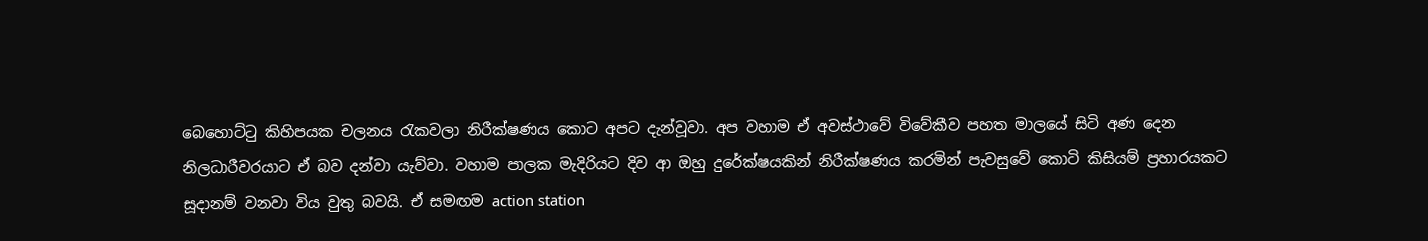බෙහොට්ටු කිහිපයක චලනය රැකවලා නිරීක්ෂණය කොට අපට දැන්වූවා. අප වහාම ඒ අවස්ථාවේ විවේකීව පහත මාලයේ සිටි අණ දෙන නිලධාරීවරයාට ඒ බව දන්වා යැව්වා. වහාම පාලක මැදිරියට දිව ආ ඔහු දුරේක්ෂයකින් නිරීක්ෂණය කරමින් පැවසුවේ කොටි කිසියම් ප්‍රහාරයකට සූදානම් වනවා විය වුතු බවයි. ඒ සමඟම action station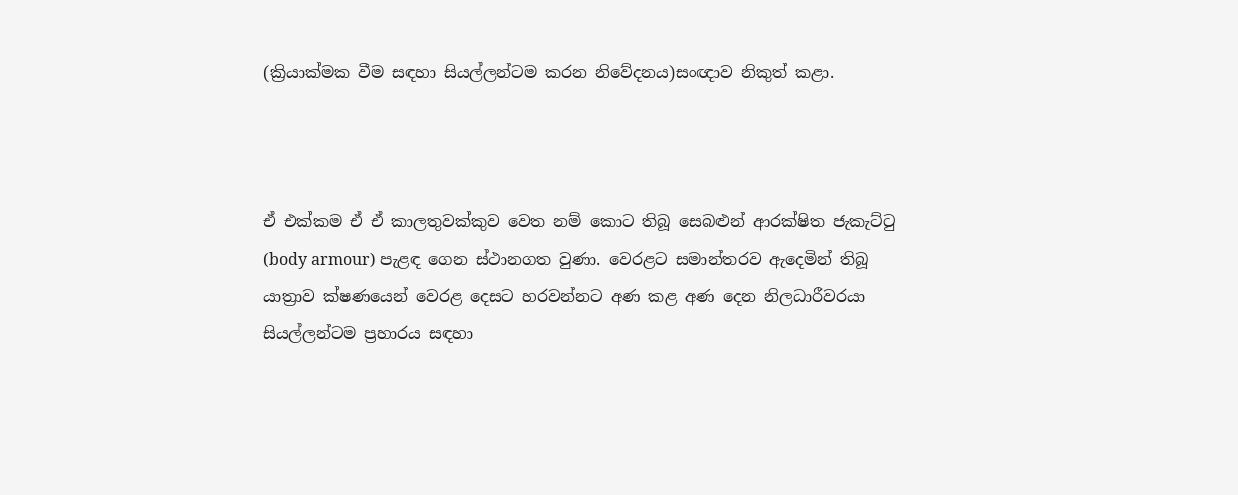(ක්‍රියාක්මක වීම සඳහා සියල්ලන්ටම කරන නිවේදනය)සංඥාව නිකුත් කළා.



ඒ එක්කම ඒ ඒ කාලතුවක්කුව වෙත නම් කොට තිබූ සෙබළුන් ආරක්ෂිත ජැකැට්ටු (body armour) පැළඳ ගෙන ස්ථානගත වුණා. වෙරළට සමාන්තරව ඇදෙමින් තිබූ යාත්‍රාව ක්ෂණයෙන් වෙරළ දෙසට හරවන්නට අණ කළ අණ දෙන නිලධාරීවරයා සියල්ලන්ටම ප්‍රහාරය සඳහා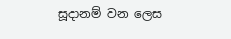සූදානම් වන ලෙස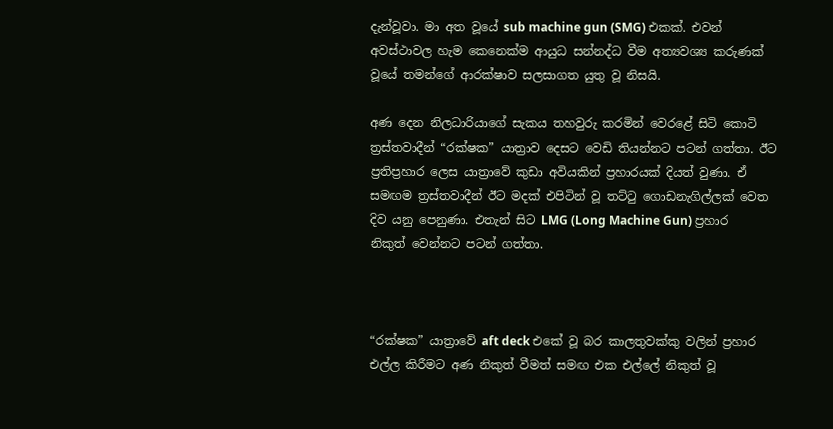දැන්වූවා. මා අත වූයේ sub machine gun (SMG) එකක්. එවන් අවස්ථාවල හැම කෙනෙක්ම ආයුධ සන්නද්ධ වීම අත්‍යවශ්‍ය කරුණක් වූයේ තමන්ගේ ආරක්ෂාව සලසාගත යුතු වූ නිසයි.

අණ දෙන නිලධාරියාගේ සැකය තහවුරු කරමින් වෙරළේ සිටි කොටි ත්‍රස්තවාදීන් “රක්ෂක” යාත්‍රාව දෙසට වෙඩි තියන්නට පටන් ගත්තා. ඊට ප්‍රතිප්‍රහාර ලෙස යාත්‍රාවේ කුඩා අවියකින් ප්‍රහාරයක් දියත් වුණා. ඒ සමඟම ත්‍රස්තවාදීන් ඊට මදක් එපිටින් වූ තට්ටු ගොඩනැගිල්ලක් වෙත දිව යනු පෙනුණා. එතැන් සිට LMG (Long Machine Gun) ප්‍රහාර නිකුත් වෙන්නට පටන් ගත්තා.



“රක්ෂක” යාත්‍රාවේ aft deck එකේ වූ බර කාලතුවක්කු වලින් ප්‍රහාර එල්ල කිරීමට අණ නිකුත් වීමත් සමඟ එක එල්ලේ නිකුත් වූ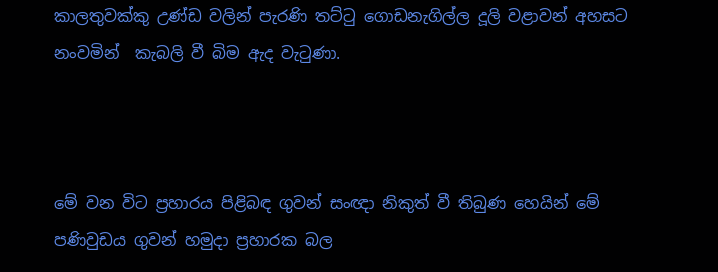කාලතුවක්කු උණ්ඩ වලින් පැරණි තට්ටු ගොඩනැගිල්ල දූලි වළාවන් අහසට නංවමින්  කැබලි වී බිම ඇද වැටුණා.



මේ වන විට ප්‍රහාරය පිළිබඳ ගුවන් සංඥා නිකුත් වී තිබුණ හෙයින් මේ පණිවුඩය ගුවන් හමුදා ප්‍රහාරක බල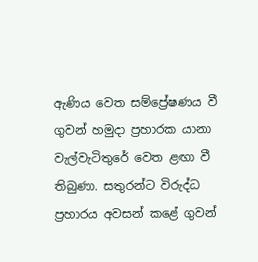ඇණිය වෙත සම්ප්‍රේෂණය වී ගුවන් හමුදා ප්‍රහාරක යානා වැල්වැටිතුරේ වෙත ළඟා වී තිබුණා. සතුරන්ට විරුද්ධ ප්‍රහාරය අවසන් කළේ ගුවන්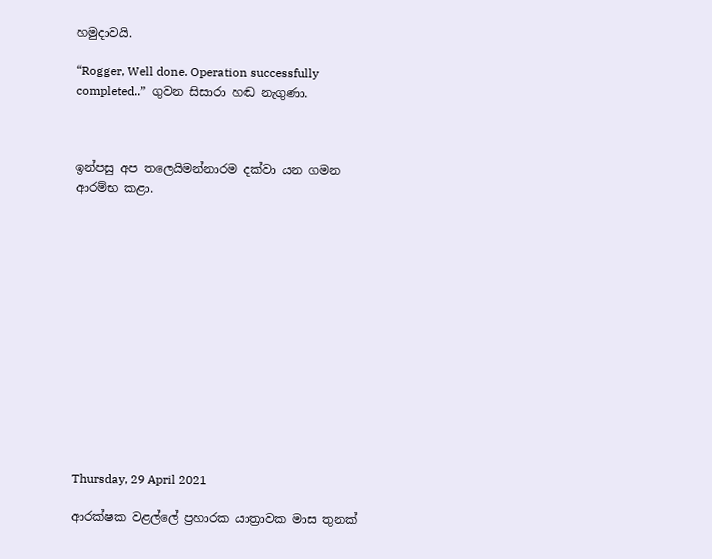හමුදාවයි.

“Rogger, Well done. Operation successfully completed..”  ගුවන සිසාරා හඬ නැගුණා.



ඉන්පසු අප තලෙයිමන්නාරම දක්වා යන ගමන ආරම්භ කළා.














Thursday, 29 April 2021

ආරක්ෂක වළල්ලේ ප්‍රහාරක යාත්‍රාවක මාස තුනක්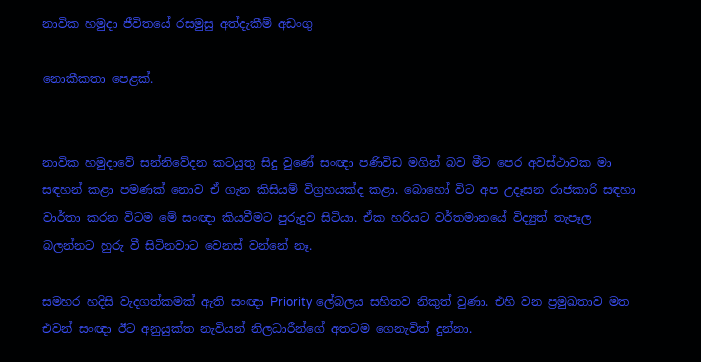නාවික හමුදා ජීවිතයේ රසමුසු අත්දැකීම් අඩංගු

නොකීකතා පෙළක්.


නාවික හමුදාවේ සන්නිවේදන කටයුතු සිදු වුණේ සංඥා පණිවිඩ මගින් බව මීට පෙර අවස්ථාවක මා සඳහන් කළා පමණක් නොව ඒ ගැන කිසියම් විග්‍රහයක්ද කළා. බොහෝ විට අප උදෑසන රාජකාරි සඳහා වාර්තා කරන විටම මේ සංඥා කියවීමට පුරුදුව සිටියා. ඒක හරියට වර්තමානයේ විද්‍යුත් තැපෑල බලන්නට හුරු වී සිටිනවාට වෙනස් වන්නේ නෑ.

සමහර හදිසි වැදගත්කමක් ඇති සංඥා Priority ලේබලය සහිතව නිකුත් වුණා. එහි වන ප්‍රමුඛතාව මත එවන් සංඥා ඊට අනුයුක්ත නැවියන් නිලධාරීන්ගේ අතටම ගෙනැවිත් දුන්නා.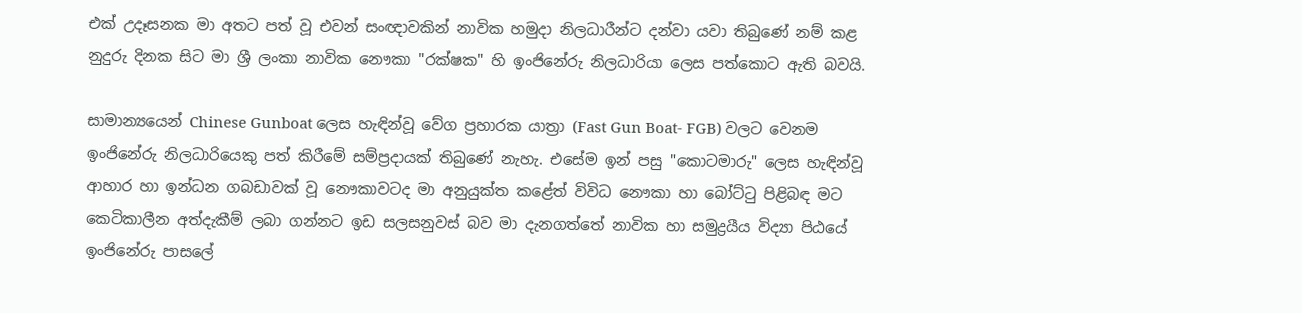එක් උදෑසනක මා අතට පත් වූ එවන් සංඥාවකින් නාවික හමුදා නිලධාරීන්ට දන්වා යවා තිබුණේ නම් කළ නුදුරු දිනක සිට මා ශ්‍රී ලංකා නාවික නෞකා "රක්ෂක" හි ඉංජිනේරු නිලධාරියා ලෙස පත්කොට ඇති බවයි.

සාමාන්‍යයෙන් Chinese Gunboat ලෙස හැඳින්වූ වේග ප්‍රහාරක යාත්‍රා (Fast Gun Boat- FGB) වලට වෙනම ඉංජිනේරු නිලධාරියෙකු පත් කිරීමේ සම්ප්‍රදායක් තිබුණේ නැහැ. එසේම ඉන් පසු "කොටමාරු" ලෙස හැඳින්වූ ආහාර හා ඉන්ධන ගබඩාවක් වූ නෞකාවටද මා අනුයුක්ත කළේත් විවිධ නෞකා හා බෝට්ටු පිළිබඳ මට කෙටිකාලීන අත්දැකීම් ලබා ගන්නට ඉඩ සලසනුවස් බව මා දැනගත්තේ නාවික හා සමුද්‍රයීය විද්‍යා පිඨයේ ඉංජිනේරු පාසලේ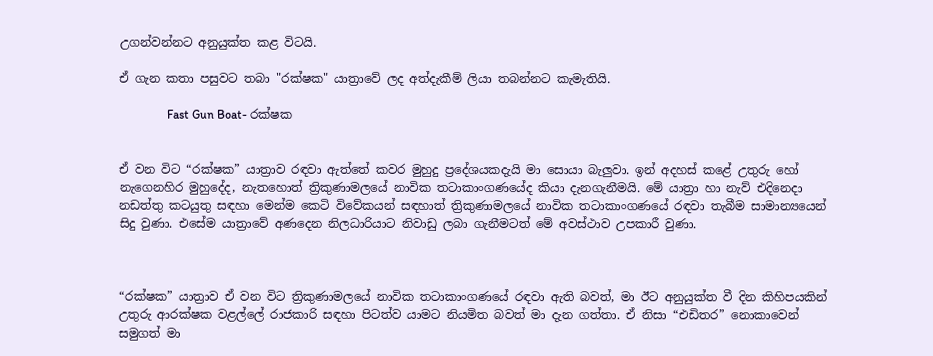උගන්වන්නට අනුයුක්ත කළ විටයි.

ඒ ගැන කතා පසුවට තබා "රක්ෂක" යාත්‍රාවේ ලද අත්දැකීම් ලියා තබන්නට කැමැතියි.

                Fast Gun Boat- රක්ෂක


ඒ වන විට “රක්ෂක” යාත්‍රාව රඳවා ඇත්තේ කවර මුහුදු ප්‍රදේශයකදැයි මා සොයා බැලුවා. ඉන් අදහස් කළේ උතුරු හෝ නැගෙනහිර මුහුදේද, නැතහොත් ත්‍රිකුණාමලයේ නාවික තටාකාංගණයේද කියා දැනගැනීමයි. මේ යාත්‍රා හා නැව් එදිනෙදා නඩත්තු කටයුතු සඳහා මෙන්ම කෙටි විවේකයන් සඳහාත් ත්‍රිකුණාමලයේ නාවික තටාකාංගණයේ රඳවා තැබීම සාමාන්‍යයෙන් සිදු වුණා. එසේම යාත්‍රාවේ අණදෙන නිලධාරියාට නිවාඩු ලබා ගැනීමටත් මේ අවස්ථාව උපකාරී වුණා.



“රක්ෂක” යාත්‍රාව ඒ වන විට ත්‍රිකුණාමලයේ නාවික තටාකාංගණයේ රඳවා ඇති බවත්, මා ඊට අනුයුක්ත වී දින කිහිපයකින් උතුරු ආරක්ෂක වළල්ලේ රාජකාරි සඳහා පිටත්ව යාමට නියමිත බවත් මා දැන ගත්තා. ඒ නිසා “එඩිතර” නොකාවෙන් සමුගත් මා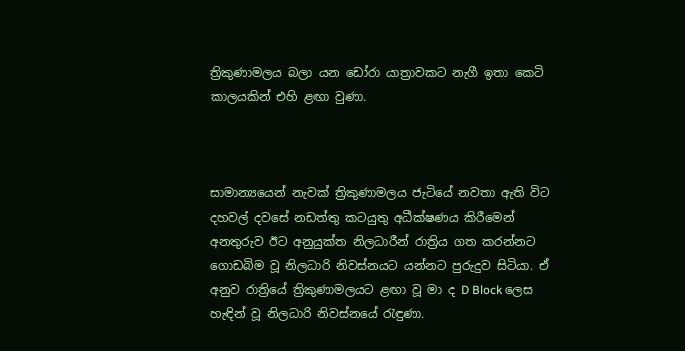ත්‍රිකුණාමලය බලා යන ඩෝරා යාත්‍රාවකට නැගී ඉතා කෙටි කාලයකින් එහි ළඟා වුණා.



සාමාන්‍යයෙන් නැවක් ත්‍රිකුණාමලය ජැටියේ නවතා ඇති විට දහවල් දවසේ නඩත්තු කටයුතු අධීක්ෂණය කිරීමෙන් අනතුරුව ඊට අනුයුක්ත නිලධාරීන් රාත්‍රිය ගත කරන්නට ගොඩබිම වූ නිලධාරි නිවස්නයට යන්නට පුරුදුව සිටියා. ඒ අනුව රාත්‍රියේ ත්‍රිකුණාමලයට ළඟා වූ මා ද D Block ලෙස හැඳින් වූ නිලධාරි නිවස්නයේ රැඳුණා.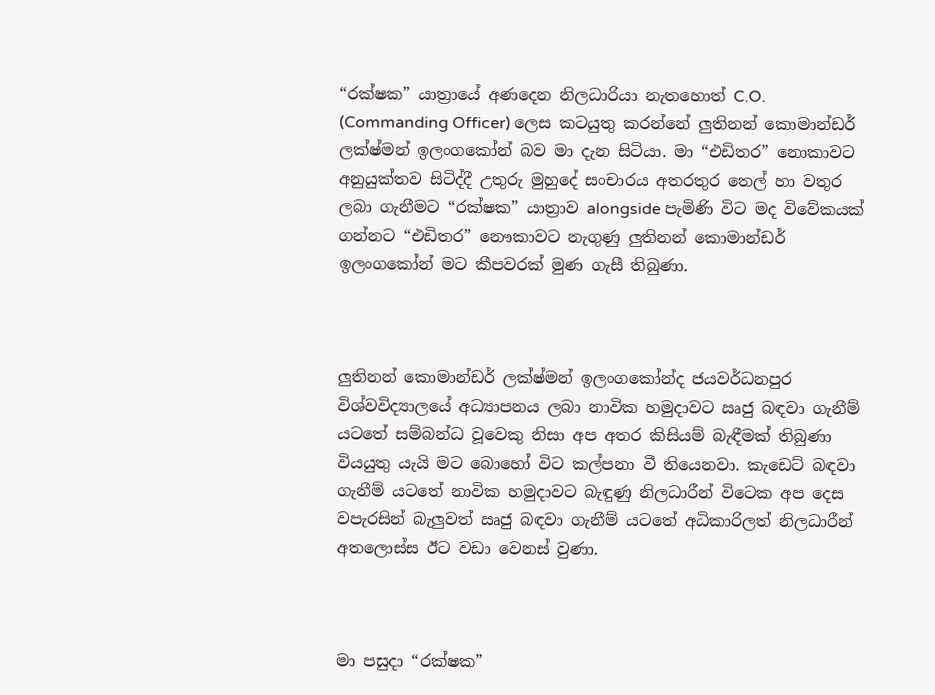“රක්ෂක” යාත්‍රායේ අණදෙන නිලධාරියා නැතහොත් C.O. (Commanding Officer) ලෙස කටයුතු කරන්නේ ලුතිනන් කොමාන්ඩර් ලක්ෂ්මන් ඉලංගකෝන් බව මා දැන සිටියා. මා “එඩිතර” නොකාවට අනුයුක්තව සිටිද්දී උතුරු මුහුදේ සංචාරය අතරතුර තෙල් හා වතුර ලබා ගැනීමට “රක්ෂක” යාත්‍රාව alongside පැමිණි විට මද විවේකයක් ගන්නට “එඩිතර” නෞකාවට නැගුණු ලුතිනන් කොමාන්ඩර් ඉලංගකෝන් මට කීපවරක් මුණ ගැසී තිබුණා.



ලුතිනන් කොමාන්ඩර් ලක්ෂ්මන් ඉලංගකෝන්ද ජයවර්ධනපුර විශ්වවිද්‍යාලයේ අධ්‍යාපනය ලබා නාවික හමුදාවට ඍජු බඳවා ගැනීම් යටතේ සම්බන්ධ වූවෙකු නිසා අප අතර කිසියම් බැඳීමක් තිබුණා වියයුතු යැයි මට බොහෝ විට කල්පනා වී තියෙනවා. කැඩෙට් බඳවා ගැනීම් යටතේ නාවික හමුදාවට බැඳුණු නිලධාරීන් විටෙක අප දෙස වපැරසින් බැලුවත් ඍජු බඳවා ගැනීම් යටතේ අධිකාරිලත් නිලධාරීන් අතලොස්ස ඊට වඩා වෙනස් වුණා.



මා පසුදා “රක්ෂක”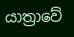යාත්‍රාවේ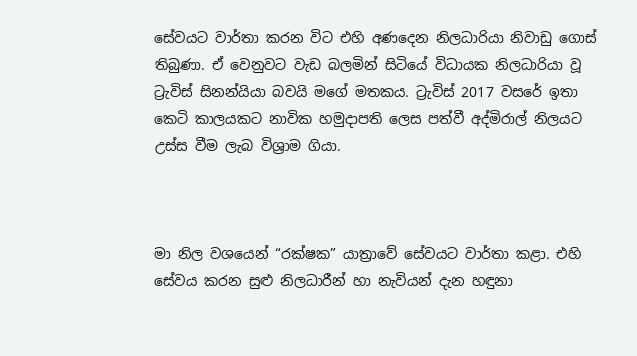සේවයට වාර්තා කරන විට එහි අණදෙන නිලධාරියා නිවාඩු ගොස් තිබුණා. ඒ වෙනුවට වැඩ බලමින් සිටියේ විධායක නිලධාරියා වූ ට්‍රැවිස් සිනන්යියා බවයි මගේ මතකය. ට්‍රැවිස් 2017 වසරේ ඉතා කෙටි කාලයකට නාවික හමුදාපති ලෙස පත්වී අද්මිරාල් නිලයට උස්ස වීම ලැබ විශ්‍රාම ගියා.



මා නිල වශයෙන් “රක්ෂක” යාත්‍රාවේ සේවයට වාර්තා කළා. එහි සේවය කරන සුළු නිලධාරීන් හා නැවියන් දැන හඳුනා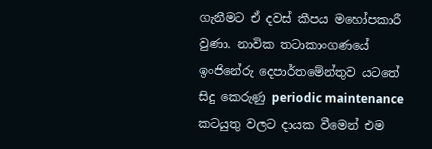ගැනීමට ඒ දවස් කීපය මහෝපකාරී වුණා. නාවික තටාකාංගණයේ ඉංජිනේරු දෙපාර්තමේන්තුව යටතේ සිදු කෙරුණු periodic maintenance කටයුතු වලට දායක වීමෙන් එම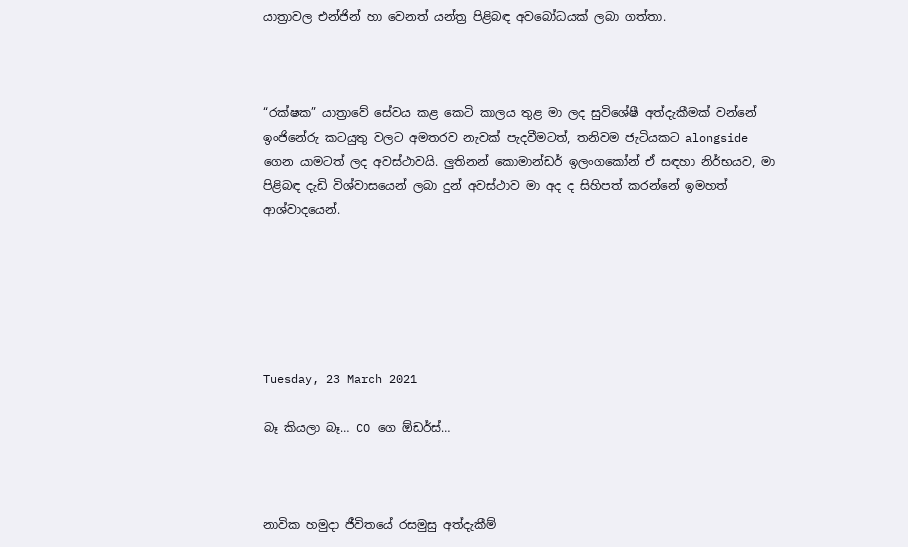යාත්‍රාවල එන්ජින් හා වෙනත් යන්ත්‍ර පිළිබඳ අවබෝධයක් ලබා ගත්තා.



“රක්ෂක” යාත්‍රාවේ සේවය කළ කෙටි කාලය තුළ මා ලද සුවිශේෂී අත්දැකීමක් වන්නේ ඉංජිනේරු කටයුතු වලට අමතරව නැවක් පැදවීමටත්, තනිවම ජැටියකට alongside ගෙන යාමටත් ලද අවස්ථාවයි. ලුතිනන් කොමාන්ඩර් ඉලංගකෝන් ඒ සඳහා නිර්භයව, මා පිළිබඳ දැඩි විශ්වාසයෙන් ලබා දුන් අවස්ථාව මා අද ද සිහිපත් කරන්නේ ඉමහත් ආශ්වාදයෙන්.






Tuesday, 23 March 2021

බෑ කියලා බෑ… CO ගෙ ඕඩර්ස්…



නාවික හමුදා ජීවිතයේ රසමුසු අත්දැකීම්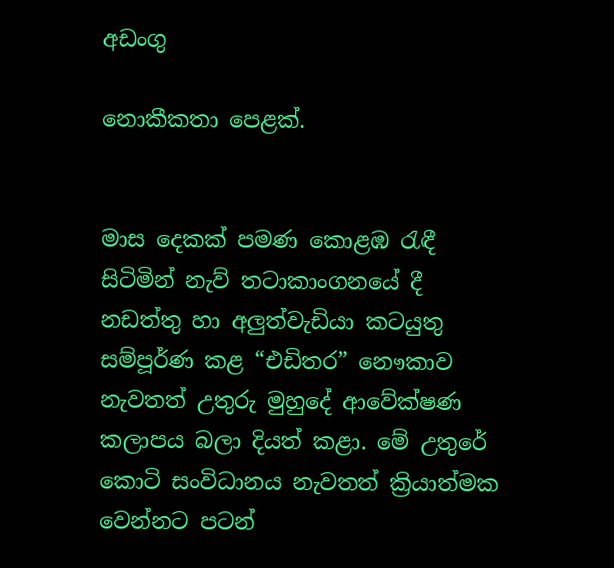අඩංගු

නොකීකතා පෙළක්.


මාස දෙකක් පමණ කොළඹ රැඳී සිටිමින් නැව් තටාකාංගනයේ දී නඩත්තු හා අලුත්වැඩියා කටයුතු සම්පූර්ණ කළ “එඩිතර” නෞකාව නැවතත් උතුරු මුහුදේ ආවේක්ෂණ කලාපය බලා දියත් කළා. මේ උතුරේ කොටි සංවිධානය නැවතත් ක්‍රියාත්මක වෙන්නට පටන්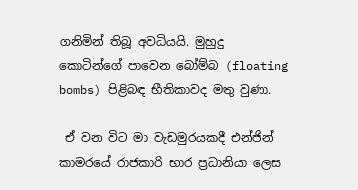ගනිමින් තිබූ අවධියයි. මුහුදු කොටින්ගේ පාවෙන බෝම්බ (floating bombs) පිළිබඳ භීතිකාවද මතු වුණා.

 ඒ වන විට මා වැඩමුරයකදී එන්ජින් කාමරයේ රාජකාරි භාර ප්‍රධානියා ලෙස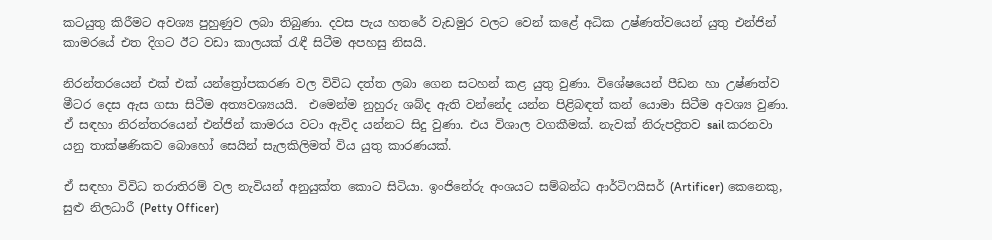කටයුතු කිරීමට අවශ්‍ය පුහුණුව ලබා තිබුණා. දවස පැය හතරේ වැඩමුර වලට වෙන් කළේ අධික උෂ්ණත්වයෙන් යුතු එන්ජින් කාමරයේ එත දිගට ඊට වඩා කාලයක් රැඳී සිටීම අපහසු නිසයි.

නිරන්තරයෙන් එක් එක් යන්ත්‍රෝපකරණ වල විවිධ දත්ත ලබා ගෙන සටහන් කළ යුතු වුණා. විශේෂයෙන් පීඩන හා උෂ්ණත්ව මීටර දෙස ඇස ගසා සිටීම අත්‍යවශ්‍යයයි.  එමෙන්ම නුහුරු ශබ්ද ඇති වන්නේද යන්න පිළිබඳත් කන් යොමා සිටීම අවශ්‍ය වුණා. ඒ සඳහා නිරන්තරයෙන් එන්ජින් කාමරය වටා ඇවිද යන්නට සිදු වුණා. එය විශාල වගකීමක්. නැවක් නිරුපද්‍රිතව sail කරනවා යනු තාක්ෂණිකව බොහෝ සෙයින් සැලකිලිමත් විය යුතු කාරණයක්.

ඒ සඳහා විවිධ තරාතිරම් වල නැවියන් අනුයුක්ත කොට සිටියා. ඉංජිනේරු අංශයට සම්බන්ධ ආර්ටිෆයිසර් (Artificer) කෙනෙකු, සුළු නිලධාරී (Petty Officer)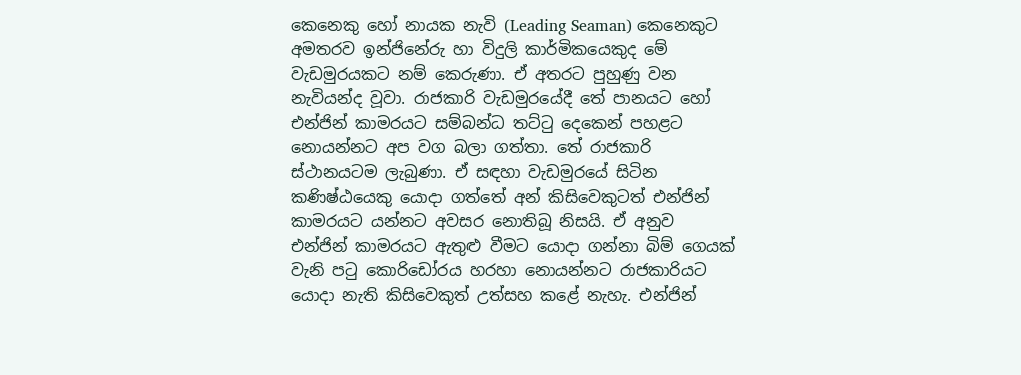කෙනෙකු හෝ නායක නැවි (Leading Seaman) කෙනෙකුට අමතරව ඉන්ජිනේරු හා විදුලි කාර්මිකයෙකුද මේ වැඩමුරයකට නම් කෙරුණා. ඒ අතරට පුහුණු වන නැවියන්ද වූවා. රාජකාරි වැඩමුරයේදී තේ පානයට හෝ එන්ජින් කාමරයට සම්බන්ධ තට්ටු දෙකෙන් පහළට නොයන්නට අප වග බලා ගත්තා. තේ රාජකාරි ස්ථානයටම ලැබුණා. ඒ සඳහා වැඩමුරයේ සිටින කණිෂ්ඨයෙකු යොදා ගත්තේ අන් කිසිවෙකුටත් එන්ජින් කාමරයට යන්නට අවසර නොතිබූ නිසයි. ඒ අනුව එන්ජින් කාමරයට ඇතුළු වීමට යොදා ගන්නා බිම් ගෙයක් වැනි පටු කොරිඩෝරය හරහා නොයන්නට රාජකාරියට යොදා නැති කිසිවෙකුත් උත්සහ කළේ නැහැ. එන්ජින්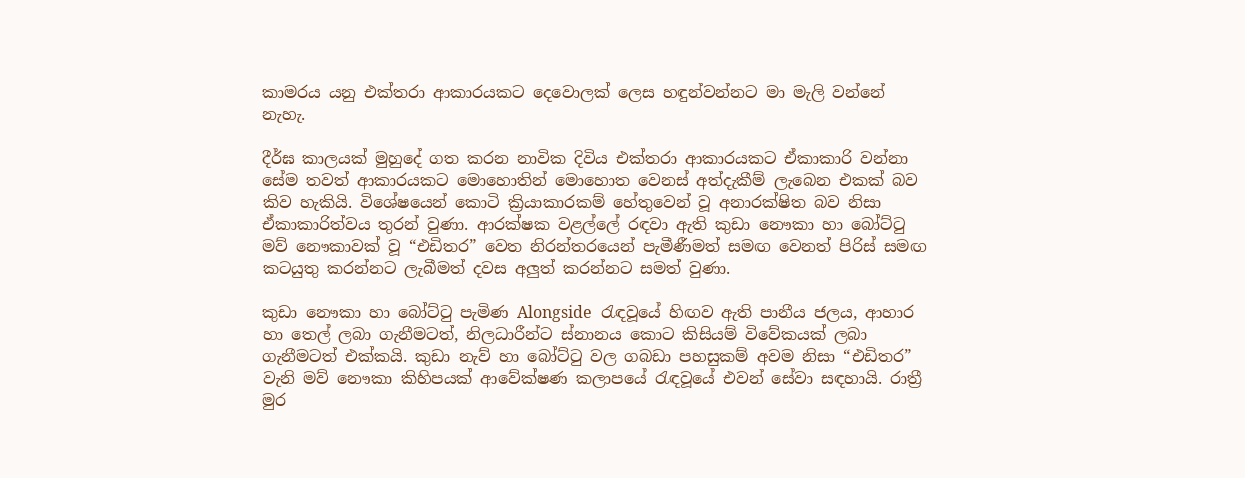කාමරය යනු එක්තරා ආකාරයකට දෙවොලක් ලෙස හඳුන්වන්නට මා මැලි වන්නේ නැහැ.

දීර්ඝ කාලයක් මුහුදේ ගත කරන නාවික දිවිය එක්තරා ආකාරයකට ඒකාකාරි වන්නා සේම තවත් ආකාරයකට මොහොතින් මොහොත වෙනස් අත්දැකීම් ලැබෙන එකක් බව කිව හැකියි. විශේෂයෙන් කොටි ක්‍රියාකාරකම් හේතුවෙන් වූ අනාරක්ෂිත බව නිසා ඒකාකාරිත්වය තුරන් වුණා. ආරක්ෂක වළල්ලේ රඳවා ඇති කුඩා නෞකා හා බෝට්ටු මව් නෞකාවක් වූ “එඩිතර” වෙත නිරන්තරයෙන් පැමීණීමත් සමඟ වෙනත් පිරිස් සමඟ කටයුතු කරන්නට ලැබීමත් දවස අලුත් කරන්නට සමත් වුණා.

කුඩා නෞකා හා බෝට්ටු පැමිණ Alongside  රැඳවූයේ හිඟව ඇති පානීය ජලය, ආහාර හා තෙල් ලබා ගැනීමටත්, නිලධාරීන්ට ස්නානය කොට කිසියම් විවේකයක් ලබා ගැනීමටත් එක්කයි. කුඩා නැව් හා බෝට්ටු වල ගබඩා පහසුකම් අවම නිසා “එඩිතර” වැනි මව් නෞකා කිහිපයක් ආවේක්ෂණ කලාපයේ රැඳවූයේ එවන් සේවා සඳහායි. රාත්‍රී මුර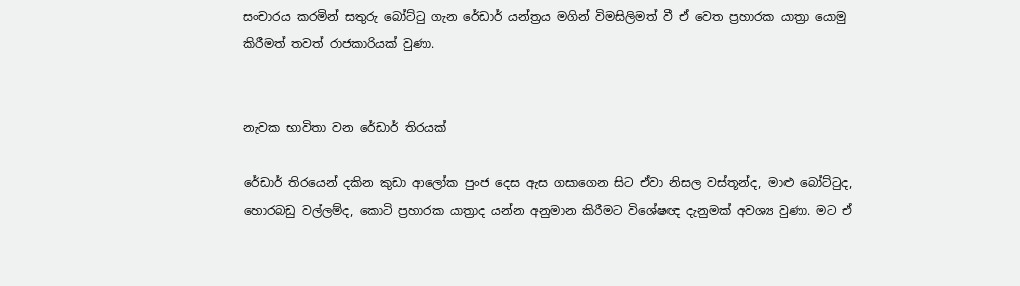සංචාරය කරමින් සතුරු බෝට්ටු ගැන රේඩාර් යන්ත්‍රය මගින් විමසිලිමත් වී ඒ වෙත ප්‍රහාරක යාත්‍රා යොමු කිරීමත් තවත් රාජකාරියක් වුණා.


නැවක භාවිතා වන රේඩාර් තිරයක්

රේඩාර් තිරයෙන් දකින කුඩා ආලෝක පුංජ දෙස ඇස ගසාගෙන සිට ඒවා නිසල වස්තූන්ද, මාළු බෝට්ටුද, හොරබඩු වල්ලම්ද, කොටි ප්‍රහාරක යාත්‍රාද යන්න අනුමාන කිරීමට විශේෂඥ දැනුමක් අවශ්‍ය වුණා. මට ඒ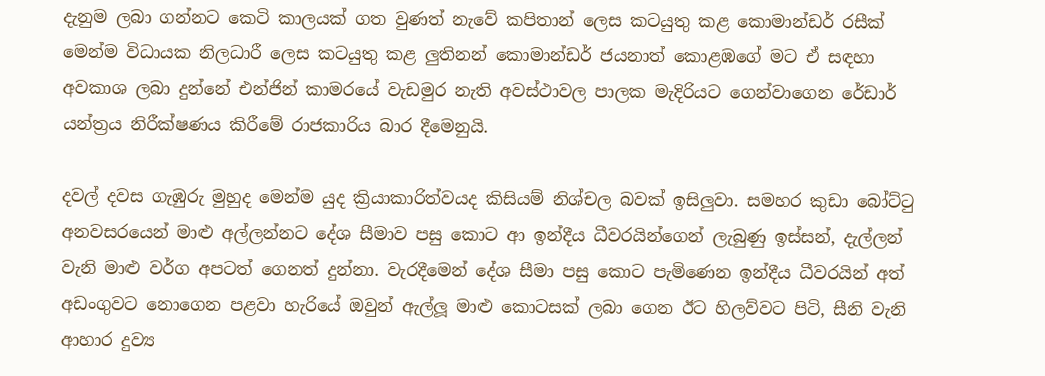දැනුම ලබා ගන්නට කෙටි කාලයක් ගත වුණත් නැවේ කපිතාන් ලෙස කටයුතු කළ කොමාන්ඩර් රසීක් මෙන්ම විධායක නිලධාරී ලෙස කටයුතු කළ ලුතිනන් කොමාන්ඩර් ජයනාත් කොළඹගේ මට ඒ සඳහා අවකාශ ලබා දුන්නේ එන්ජින් කාමරයේ වැඩමුර නැති අවස්ථාවල පාලක මැදිරියට ගෙන්වාගෙන රේඩාර් යන්ත්‍රය නිරීක්ෂණය කිරීමේ රාජකාරිය බාර දීමෙනුයි.

දවල් දවස ගැඹුරු මුහුද මෙන්ම යුද ක්‍රියාකාරිත්වයද කිසියම් නිශ්චල බවක් ඉසිලුවා. සමහර කුඩා බෝට්ටු අනවසරයෙන් මාළු අල්ලන්නට දේශ සීමාව පසු කොට ආ ඉන්දීය ධීවරයින්ගෙන් ලැබුණු ඉස්සන්, දැල්ලන් වැනි මාළු වර්ග අපටත් ගෙනත් දුන්නා. වැරදීමෙන් දේශ සීමා පසු කොට පැමිණෙන ඉන්දීය ධීවරයින් අත් අඩංගුවට නොගෙන පළවා හැරියේ ඔවුන් ඇල්ලූ මාළු කොටසක් ලබා ගෙන ඊට හිලව්වට පිටි, සීනි වැනි ආහාර දුව්‍ය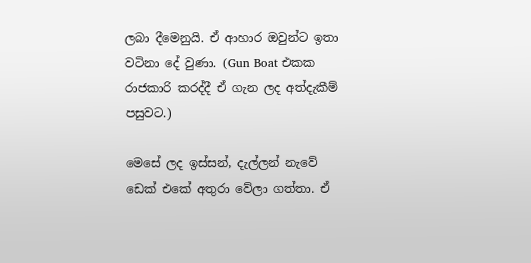ලබා දීමෙනුයි. ඒ ආහාර ඔවුන්ට ඉතා වටිනා දේ වුණා. (Gun Boat එකක රාජකාරි කරද්දී ඒ ගැන ලද අත්දැකීම් පසුවට.)

මෙසේ ලද ඉස්සන්, දැල්ලන් නැවේ ඩෙක් එකේ අතුරා වේලා ගත්තා. ඒ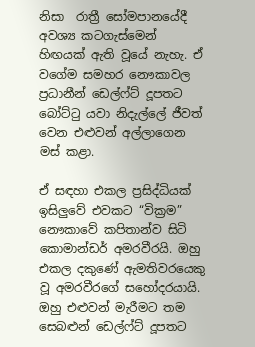නිසා  රාත්‍රී සෝමපානයේදී අවශ්‍ය කටගැස්මෙන් හිඟයක් ඇති වූයේ නැහැ. ඒ වගේම සමහර නෞකාවල ප්‍රධානීන් ඩෙල්ෆ්ට් දූපතට බෝට්ටු යවා නිදැල්ලේ ජීවත් වෙන එළුවන් අල්ලාගෙන මස් කළා.

ඒ සඳහා එකල ප්‍රසිද්ධියක් ඉසිලුවේ එවකට “වික්‍රම” නෞකාවේ කපිතාන්ව සිටි කොමාන්ඩර් අමරවීරයි. ඔහු එකල දකුණේ ඇමතිවරයෙකු වූ අමරවීරගේ සහෝදරයායි. ඔහු එළුවන් මැරීමට තම සෙබළුන් ඩෙල්ෆ්ට් දූපතට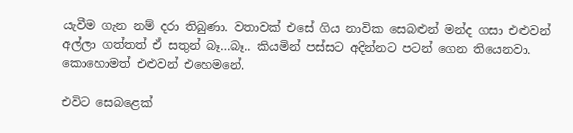යැවීම ගැන නම් දරා තිබුණා. වතාවක් එසේ ගිය නාවික සෙබළුන් මන්ද ගසා එළුවන් අල්ලා ගත්තත් ඒ සතුන් බෑ…බෑ.. කියමින් පස්සට අදින්නට පටන් ගෙන තියෙනවා. කොහොමත් එළුවන් එහෙමනේ.

එවිට සෙබළෙක්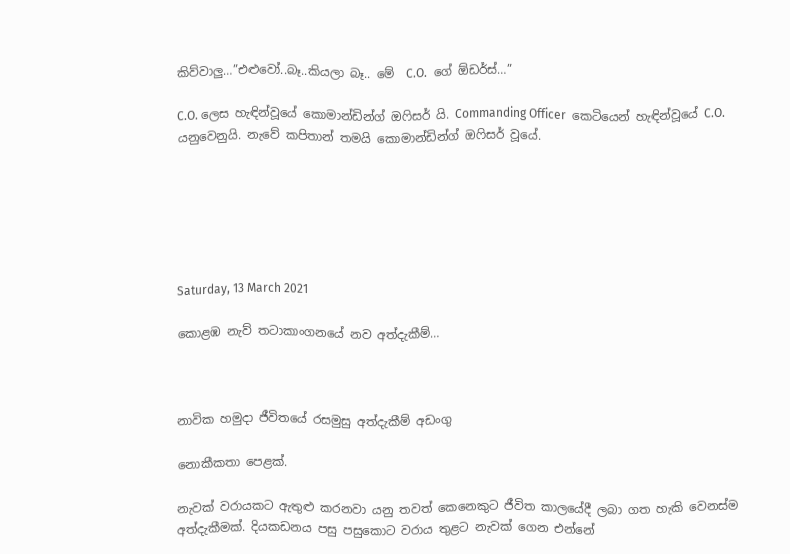කිව්වාලු…”එළුවෝ..බෑ..කියලා බෑ.. මේ  C.O.  ගේ ඕඩර්ස්…”

C.O. ලෙස හැඳින්වූයේ කොමාන්ඩින්ග් ඔෆිසර් යි. Commanding Officer  කෙටියෙන් හැඳින්වූයේ C.O. යනුවෙනුයි. නැවේ කපිතාන් තමයි කොමාන්ඩින්ග් ඔෆිසර් වූයේ.






Saturday, 13 March 2021

කොළඹ නැව් තටාකාංගනයේ නව අත්දැකීම්…



නාවික හමුදා ජීවිතයේ රසමුසු අත්දැකීම් අඩංගු

නොකීකතා පෙළක්.

නැවක් වරායකට ඇතුළු කරනවා යනු තවත් කෙනෙකුට ජීවිත කාලයේදී ලබා ගත හැකි වෙනස්ම  අත්දැකීමක්. දියකඩනය පසු පසුකොට වරාය තුළට නැවක් ගෙන එන්නේ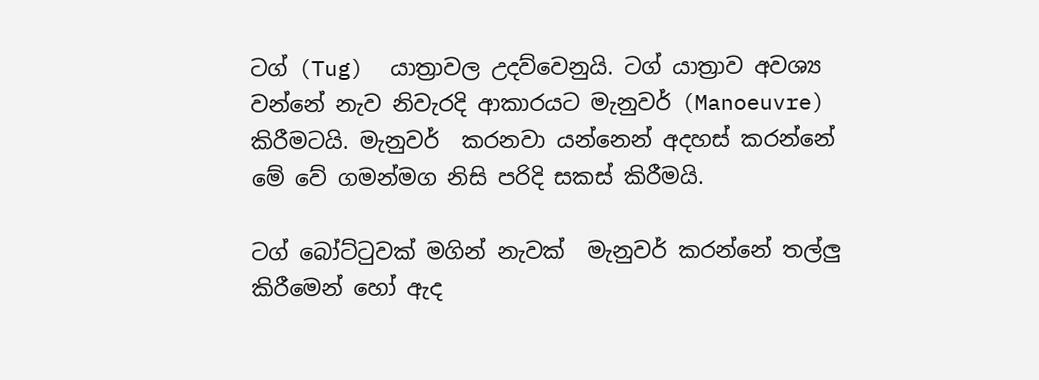ටග් (Tug)  යාත්‍රාවල උදව්වෙනුයි. ටග් යාත්‍රාව අවශ්‍ය වන්නේ නැව නිවැරදි ආකාරයට මැනුවර් (Manoeuvre) කිරීමටයි. මැනුවර්  කරනවා යන්නෙන් අදහස් කරන්නේ මේ වේ ගමන්මග නිසි පරිදි සකස් කිරීමයි.

ටග් බෝට්ටුවක් මගින් නැවක්  මැනුවර් කරන්නේ තල්ලු කිරීමෙන් හෝ ඇද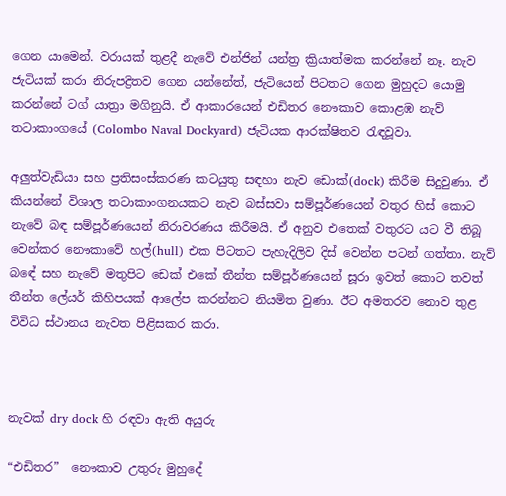ගෙන යාමෙන්. වරායක් තුළදී නැවේ එන්ජින් යන්ත්‍ර ක්‍රියාත්මක කරන්නේ නෑ. නැව ජැටියක් කරා නිරුපද්‍රිතව ගෙන යන්නේත්, ජැටියෙන් පිටතට ගෙන මුහුදට යොමු කරන්නේ ටග් යාත්‍රා මගිනුයි. ඒ ආකාරයෙන් එඩිතර නෞකාව කොළඹ නැව් තටාකාංගයේ (Colombo Naval Dockyard) ජැටියක ආරක්ෂිතව රැඳවූවා.

අලුත්වැඩියා සහ ප්‍රතිසංස්කරණ කටයුතු සඳහා නැව ඩොක්(dock) කිරීම සිදුවුණා. ඒ කියන්නේ විශාල තටාකාංගනයකට නැව බස්සවා සම්පූර්ණයෙන් වතුර හිස් කොට නැවේ බඳ සම්පූර්ණයෙන් නිරාවරණය කිරීමයි. ඒ අනුව එතෙක් වතුරට යට වී තිබූ වෙන්කර නෞකාවේ හල්(hull) එක පිටතට පැහැදිලිව දිස් වෙන්න පටන් ගත්තා. නැව් බඳේ සහ නැවේ මතුපිට ඩෙක් එකේ තීන්ත සම්පූර්ණයෙන් සූරා ඉවත් කොට තවත් තීන්ත ලේයර් කිහිපයක් ආලේප කරන්නට නියමිත වුණා. ඊට අමතරව නොව තුළ විවිධ ස්ථානය නැවත පිළිසකර කරා.



නැවක් dry dock හි රඳවා ඇති අයුරු

“එඩිතර”  නෞකාව උතුරු මුහුදේ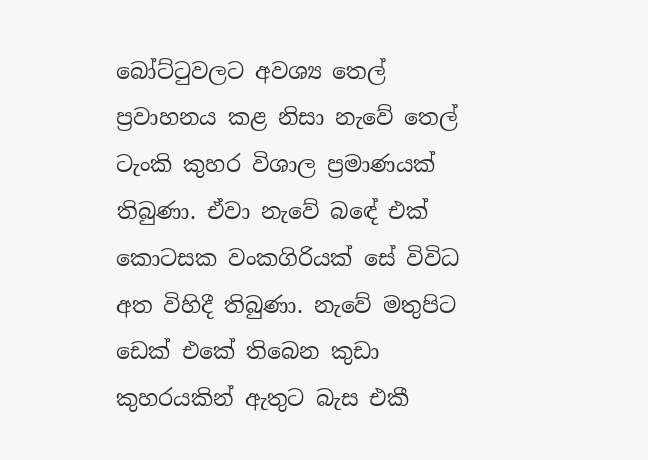බෝට්ටුවලට අවශ්‍ය තෙල් ප්‍රවාහනය කළ නිසා නැවේ තෙල් ටැංකි කුහර විශාල ප්‍රමාණයක් තිබුණා. ඒවා නැවේ බඳේ එක් කොටසක වංකගිරියක් සේ විවිධ අත විහිදී තිබුණා. නැවේ මතුපිට ඩෙක් එකේ තිබෙන කුඩා කුහරයකින් ඇතුට බැස එකී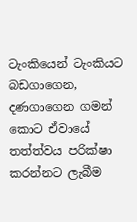ටැංකියෙන් ටැංකියට බඩගාගෙන, දණගාගෙන ගමන් කොට ඒවායේ තත්ත්වය පරික්ෂා කරන්නට ලැබීම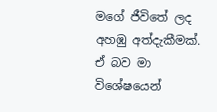මගේ ජීවිතේ ලද අහඹු අත්දැකීමක්. ඒ බව මා විශේෂයෙන්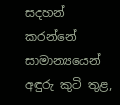සදහන් කරන්නේ සාමාන්‍යයෙන් අඳුරු කුටි තුළ,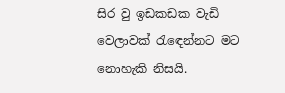සිර වු ඉඩකඩක වැඩි වෙලාවක් රැඳෙන්නට මට නොහැකි නිසයි.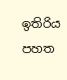ඉතිරිය  පහත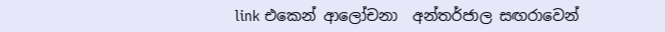link එකෙන් ආලෝචනා  අන්තර්ජාල සඟරාවෙන්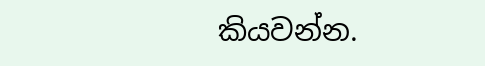කියවන්න.